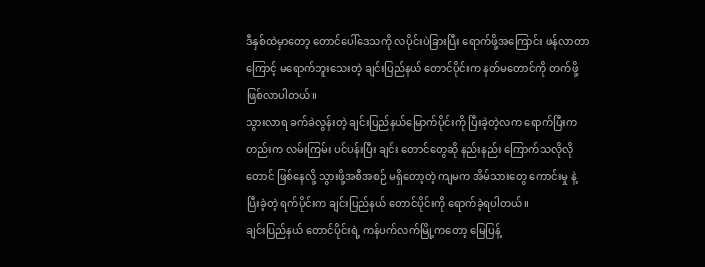ဒီနှစ်ထဲမှာတော့ တောင်ပေါ်ဒေသကို လပိုင်းပဲခြားပြီး ရောက်ဖို့အကြောင်း ဖန်လာတာကြောင့် မရောက်ဘူးသေးတဲ့ ချင်းပြည်နယ် တောင်ပိုင်းက နတ်မတောင်ကို တက်ဖို့ ဖြစ်လာပါတယ်။
သွားလာရ ခက်ခဲလွန်းတဲ့ ချင်းပြည်နယ်မြောက်ပိုင်းကို ပြီးခဲ့တဲ့လက ရောက်ပြီးကတည်းက လမ်းကြမ်း ပင်ပန်းပြီး ချင်း တောင်တွေဆို နည်းနည်း ကြောက်သလိုလိုတောင် ဖြစ်နေလို့ သွားဖို့အစီအစဉ် မရှိတော့တဲ့ ကျမက အိမ်သားတွေ ကောင်းမှု နဲ့ ပြီးခဲ့တဲ့ ရက်ပိုင်းက ချင်းပြည်နယ် တောင်ပိုင်းကို ရောက်ခဲ့ရပါတယ်။
ချင်းပြည်နယ် တောင်ပိုင်းရဲ့ ကန်ပက်လက်မြို့ကတော့ မြေပြန့်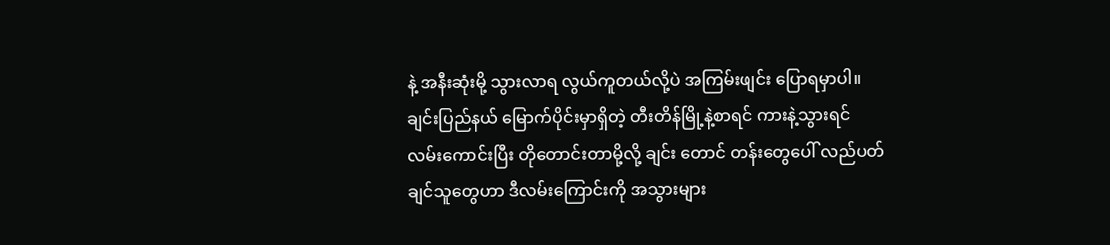နဲ့ အနီးဆုံးမို့ သွားလာရ လွယ်ကူတယ်လို့ပဲ အကြမ်းဖျင်း ပြောရမှာပါ။
ချင်းပြည်နယ် မြောက်ပိုင်းမှာရှိတဲ့ တီးတိန်မြို့နဲ့စာရင် ကားနဲ့သွားရင် လမ်းကောင်းပြီး တိုတောင်းတာမို့လို့ ချင်း တောင် တန်းတွေပေါ် လည်ပတ်ချင်သူတွေဟာ ဒီလမ်းကြောင်းကို အသွားများ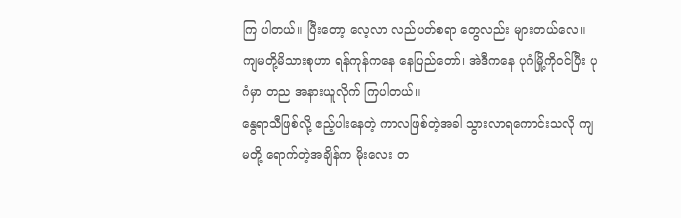ကြ ပါတယ်။ ပြီးတော့ လေ့လာ လည်ပတ်စရာ တွေလည်း များတယ်လေ။
ကျမတို့မိသားစုဟာ ရန်ကုန်ကနေ နေပြည်တော်၊ အဲဒီကနေ ပုဂံမြို့ကိုဝင်ပြီး ပုဂံမှာ တည အနားယူလိုက် ကြပါတယ်။
နွေရာသီဖြစ်လို့ ဧည့်ပါးနေတဲ့ ကာလဖြစ်တဲ့အခါ သွားလာရကောင်းသလို ကျမတို့ ရောက်တဲ့အချိန်က မိုးလေး တ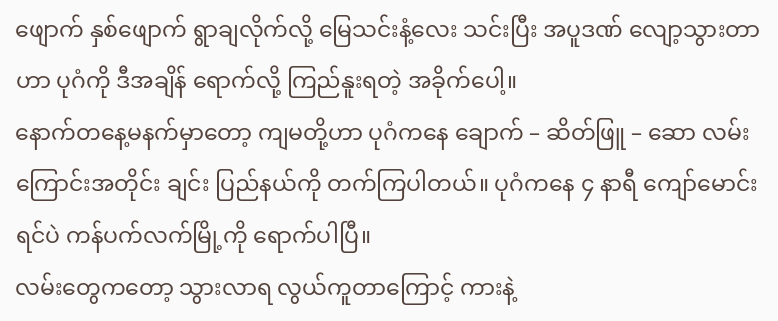ဖျောက် နှစ်ဖျောက် ရွာချလိုက်လို့ မြေသင်းနံ့လေး သင်းပြီး အပူဒဏ် လျော့သွားတာဟာ ပုဂံကို ဒီအချိန် ရောက်လို့ ကြည်နူးရတဲ့ အခိုက်ပေါ့။
နောက်တနေ့မနက်မှာတော့ ကျမတို့ဟာ ပုဂံကနေ ချောက် – ဆိတ်ဖြူ – ဆော လမ်းကြောင်းအတိုင်း ချင်း ပြည်နယ်ကို တက်ကြပါတယ်။ ပုဂံကနေ ၄ နာရီ ကျော်မောင်းရင်ပဲ ကန်ပက်လက်မြို့ကို ရောက်ပါပြီ။
လမ်းတွေကတော့ သွားလာရ လွယ်ကူတာကြောင့် ကားနဲ့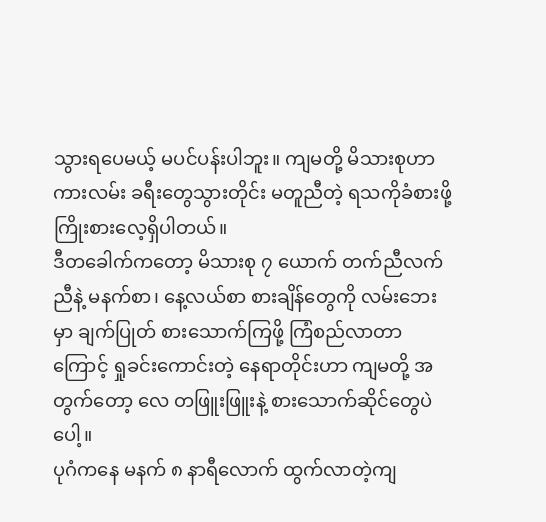သွားရပေမယ့် မပင်ပန်းပါဘူး။ ကျမတို့ မိသားစုဟာ ကားလမ်း ခရီးတွေသွားတိုင်း မတူညီတဲ့ ရသကိုခံစားဖို့ ကြိုးစားလေ့ရှိပါတယ်။
ဒီတခေါက်ကတော့ မိသားစု ၇ ယောက် တက်ညီလက်ညီနဲ့ မနက်စာ၊ နေ့လယ်စာ စားချိန်တွေကို လမ်းဘေးမှာ ချက်ပြုတ် စားသောက်ကြဖို့ ကြံစည်လာတာကြောင့် ရှုခင်းကောင်းတဲ့ နေရာတိုင်းဟာ ကျမတို့ အတွက်တော့ လေ တဖြူးဖြူးနဲ့ စားသောက်ဆိုင်တွေပဲပေါ့။
ပုဂံကနေ မနက် ၈ နာရီလောက် ထွက်လာတဲ့ကျ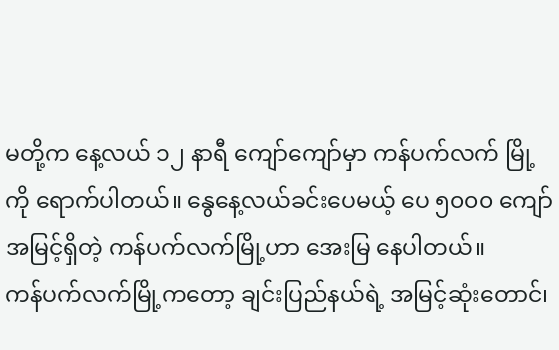မတို့က နေ့လယ် ၁၂ နာရီ ကျော်ကျော်မှာ ကန်ပက်လက် မြို့ကို ရောက်ပါတယ်။ နွေနေ့လယ်ခင်းပေမယ့် ပေ ၅၀၀၀ ကျော် အမြင့်ရှိတဲ့ ကန်ပက်လက်မြို့ဟာ အေးမြ နေပါတယ်။
ကန်ပက်လက်မြို့ကတော့ ချင်းပြည်နယ်ရဲ့ အမြင့်ဆုံးတောင်၊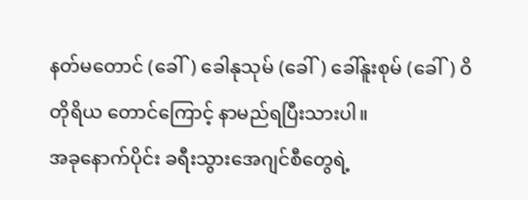နတ်မတောင် (ခေါ်) ခေါနုသုမ် (ခေါ်) ခေါ်နူးစုမ် (ခေါ်) ဝိတိုရိယ တောင်ကြောင့် နာမည်ရပြီးသားပါ။
အခုနောက်ပိုင်း ခရီးသွားအေဂျင်စီတွေရဲ့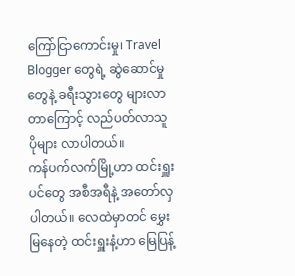ကြော်ငြာကောင်းမှု၊ Travel Blogger တွေရဲ့ ဆွဲဆောင်မှုတွေနဲ့ ခရီးသွားတွေ များလာတာကြောင့် လည်ပတ်လာသူ ပိုများ လာပါတယ်။
ကန်ပက်လက်မြို့ဟာ ထင်းရှူးပင်တွေ အစီအရီနဲ့ အတော်လှပါတယ်။ လေထဲမှာတင် မွှေးမြနေတဲ့ ထင်းရှူးနံ့ဟာ မြေပြန့်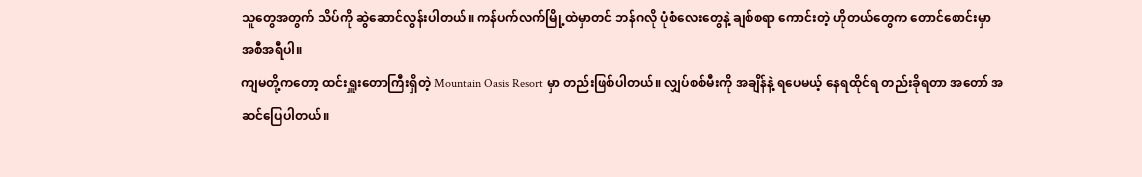သူတွေအတွက် သိပ်ကို ဆွဲဆောင်လွန်းပါတယ်။ ကန်ပက်လက်မြို့ထဲမှာတင် ဘန်ဂလို ပုံစံလေးတွေနဲ့ ချစ်စရာ ကောင်းတဲ့ ဟိုတယ်တွေက တောင်စောင်းမှာ အစီအရီပါ။
ကျမတို့ကတော့ ထင်းရှူးတောကြီးရှိတဲ့ Mountain Oasis Resort မှာ တည်းဖြစ်ပါတယ်။ လျှပ်စစ်မီးကို အချိန်နဲ့ ရပေမယ့် နေရထိုင်ရ တည်းခိုရတာ အတော် အဆင်ပြေပါတယ်။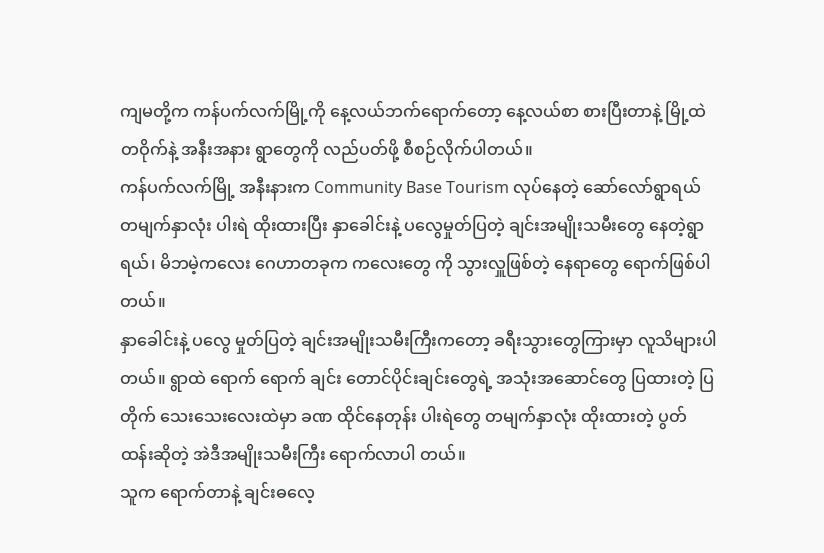ကျမတို့က ကန်ပက်လက်မြို့ကို နေ့လယ်ဘက်ရောက်တော့ နေ့လယ်စာ စားပြီးတာနဲ့ မြို့ထဲတဝိုက်နဲ့ အနီးအနား ရွာတွေကို လည်ပတ်ဖို့ စီစဉ်လိုက်ပါတယ်။
ကန်ပက်လက်မြို့ အနီးနားက Community Base Tourism လုပ်နေတဲ့ ဆော်လော်ရွာရယ် တမျက်နှာလုံး ပါးရဲ ထိုးထားပြီး နှာခေါင်းနဲ့ ပလွေမှုတ်ပြတဲ့ ချင်းအမျိုးသမီးတွေ နေတဲ့ရွာရယ်၊ မိဘမဲ့ကလေး ဂေဟာတခုက ကလေးတွေ ကို သွားလှူဖြစ်တဲ့ နေရာတွေ ရောက်ဖြစ်ပါတယ်။
နှာခေါင်းနဲ့ ပလွေ မှုတ်ပြတဲ့ ချင်းအမျိုးသမီးကြီးကတော့ ခရီးသွားတွေကြားမှာ လူသိများပါတယ်။ ရွာထဲ ရောက် ရောက် ချင်း တောင်ပိုင်းချင်းတွေရဲ့ အသုံးအဆောင်တွေ ပြထားတဲ့ ပြတိုက် သေးသေးလေးထဲမှာ ခဏ ထိုင်နေတုန်း ပါးရဲတွေ တမျက်နှာလုံး ထိုးထားတဲ့ ပွတ်ထန်းဆိုတဲ့ အဲဒီအမျိုးသမီးကြီး ရောက်လာပါ တယ်။
သူက ရောက်တာနဲ့ ချင်းဓလေ့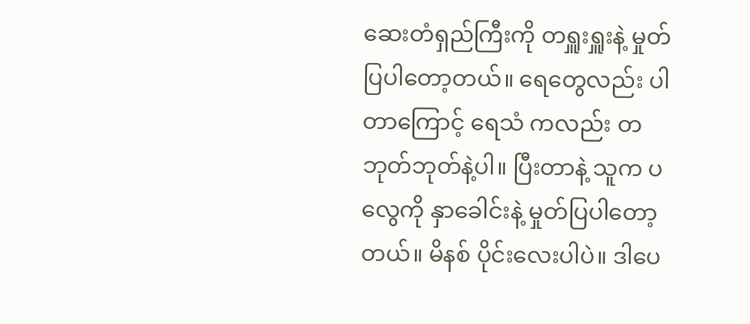ဆေးတံရှည်ကြီးကို တရှူးရှူးနဲ့ မှုတ်ပြပါတော့တယ်။ ရေတွေလည်း ပါတာကြောင့် ရေသံ ကလည်း တဘုတ်ဘုတ်နဲ့ပါ။ ပြီးတာနဲ့ သူက ပလွေကို နှာခေါင်းနဲ့ မှုတ်ပြပါတော့တယ်။ မိနစ် ပိုင်းလေးပါပဲ။ ဒါပေ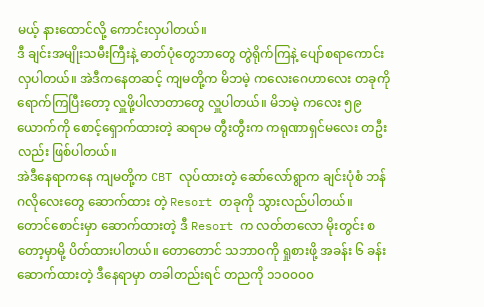မယ့် နားထောင်လို့ ကောင်းလှပါတယ်။
ဒီ ချင်းအမျိုးသမီးကြီးနဲ့ ဓာတ်ပုံတွေဘာတွေ တွဲရိုက်ကြနဲ့ ပျော်စရာကောင်းလှပါတယ်။ အဲဒီကနေတဆင့် ကျမတို့က မိဘမဲ့ ကလေးဂေဟာလေး တခုကိုရောက်ကြပြီးတော့ လှူဖို့ပါလာတာတွေ လှူပါတယ်။ မိဘမဲ့ ကလေး ၅၉ ယောက်ကို စောင့်ရှောက်ထားတဲ့ ဆရာမ တွီးတွီးက ကရုဏာရှင်မလေး တဦးလည်း ဖြစ်ပါတယ်။
အဲဒီနေရာကနေ ကျမတို့က CBT လုပ်ထားတဲ့ ဆော်လော်ရွာက ချင်းပုံစံ ဘန်ဂလိုလေးတွေ ဆောက်ထား တဲ့ Resort တခုကို သွားလည်ပါတယ်။
တောင်စောင်းမှာ ဆောက်ထားတဲ့ ဒီ Resort က လတ်တလော မိုးတွင်း စတော့မှာမို့ ပိတ်ထားပါတယ်။ တောတောင် သဘာဝကို ရှုစားဖို့ အခန်း ၆ ခန်းဆောက်ထားတဲ့ ဒီနေရာမှာ တခါတည်းရင် တညကို ၁၁၀၀၀၀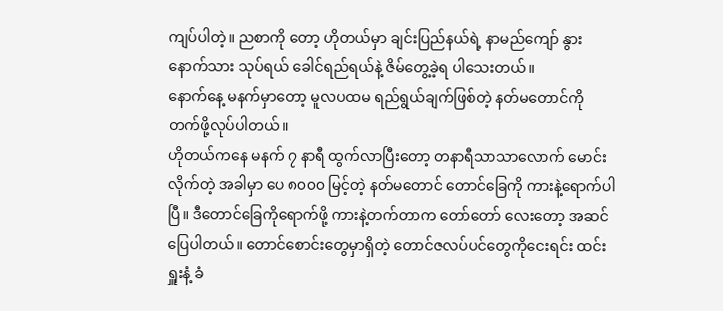ကျပ်ပါတဲ့။ ညစာကို တော့ ဟိုတယ်မှာ ချင်းပြည်နယ်ရဲ့ နာမည်ကျော် နွားနောက်သား သုပ်ရယ် ခေါင်ရည်ရယ်နဲ့ ဇိမ်တွေ့ခဲ့ရ ပါသေးတယ်။
နောက်နေ့ မနက်မှာတော့ မူလပထမ ရည်ရွယ်ချက်ဖြစ်တဲ့ နတ်မတောင်ကို တက်ဖို့လုပ်ပါတယ်။
ဟိုတယ်ကနေ မနက် ၇ နာရီ ထွက်လာပြီးတော့ တနာရီသာသာလောက် မောင်းလိုက်တဲ့ အခါမှာ ပေ ၈၀၀၀ မြင့်တဲ့ နတ်မတောင် တောင်ခြေကို ကားနဲ့ရောက်ပါပြီ။ ဒီတောင်ခြေကိုရောက်ဖို့ ကားနဲ့တက်တာက တော်တော် လေးတော့ အဆင်ပြေပါတယ်။ တောင်စောင်းတွေမှာရှိတဲ့ တောင်ဇလပ်ပင်တွေကိုငေးရင်း ထင်းရှူးနံ့ ခံ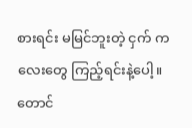စားရင်း မမြင်ဘူးတဲ့ ငှက် ကလေးတွေ ကြည့်ရင်းနဲ့ပေါ့။
တောင်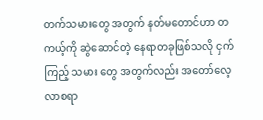တက်သမားတွေ အတွက် နတ်မတောင်ဟာ တကယ့်ကို ဆွဲဆောင်တဲ့ နေရာတခုဖြစ်သလို ငှက်ကြည့် သမား တွေ အတွက်လည်း အတော်လေ့လာစရာ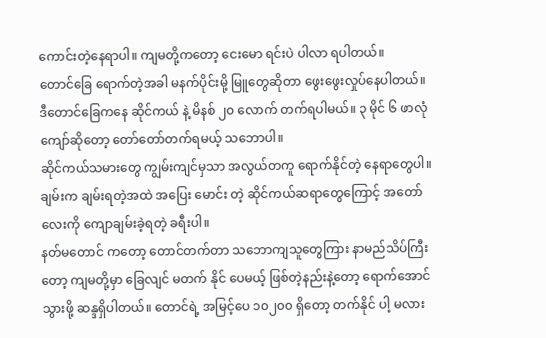ကောင်းတဲ့နေရာပါ။ ကျမတို့ကတော့ ငေးမော ရင်းပဲ ပါလာ ရပါတယ်။
တောင်ခြေ ရောက်တဲ့အခါ မနက်ပိုင်းမို့ မြူတွေဆိုတာ ဖွေးဖွေးလှုပ်နေပါတယ်။ ဒီတောင်ခြေကနေ ဆိုင်ကယ် နဲ့ မိနစ် ၂၀ လောက် တက်ရပါမယ်။ ၃ မိုင် ၆ ဖာလုံကျော်ဆိုတော့ တော်တော်တက်ရမယ့် သဘောပါ။
ဆိုင်ကယ်သမားတွေ ကျွမ်းကျင်မှသာ အလွယ်တကူ ရောက်နိုင်တဲ့ နေရာတွေပါ။ ချမ်းက ချမ်းရတဲ့အထဲ အပြေး မောင်း တဲ့ ဆိုင်ကယ်ဆရာတွေကြောင့် အတော်လေးကို ကျောချမ်းခဲ့ရတဲ့ ခရီးပါ။
နတ်မတောင် ကတော့ တောင်တက်တာ သဘောကျသူတွေကြား နာမည်သိပ်ကြီးတော့ ကျမတို့မှာ ခြေလျင် မတက် နိုင် ပေမယ့် ဖြစ်တဲ့နည်းနဲ့တော့ ရောက်အောင်သွားဖို့ ဆန္ဒရှိပါတယ်။ တောင်ရဲ့ အမြင့်ပေ ၁၀၂၀၀ ရှိတော့ တက်နိုင် ပါ့ မလား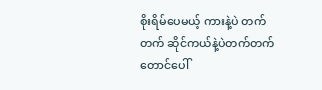စိုးရိမ်ပေမယ့် ကားနဲ့ပဲ တက်တက် ဆိုင်ကယ်နဲ့ပဲတက်တက် တောင်ပေါ်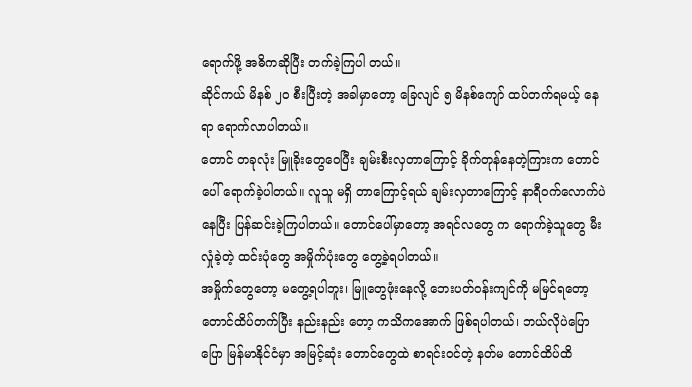ရောက်ဖို့ အဓိကဆိုပြီး တက်ခဲ့ကြပါ တယ်။
ဆိုင်ကယ် မိနစ် ၂၀ စီးပြီးတဲ့ အခါမှာတော့ ခြေလျင် ၅ မိနစ်ကျော် ထပ်တက်ရမယ့် နေရာ ရောက်လာပါတယ်။
တောင် တခုလုံး မြူခိုးတွေဝေပြီး ချမ်းစီးလှတာကြောင့် ခိုက်တုန်နေတဲ့ကြားက တောင်ပေါ် ရောက်ခဲ့ပါတယ်။ လူသူ မရှိ တာကြောင့်ရယ် ချမ်းလှတာကြောင့် နာရီဝက်လောက်ပဲ နေပြီး ပြန်ဆင်းခဲ့ကြပါတယ်။ တောင်ပေါ်မှာတော့ အရင်လတွေ က ရောက်ခဲ့သူတွေ မီးလှုံခဲ့တဲ့ ထင်းပုံတွေ အမှိုက်ပုံးတွေ တွေ့ခဲ့ရပါတယ်။
အမှိုက်တွေတော့ မတွေ့ရပါဘူး၊ မြူတွေဖုံးနေလို့ ဘေးပတ်ဝန်းကျင်ကို မမြင်ရတော့ တောင်ထိပ်တက်ပြီး နည်းနည်း တော့ ကသိကအောက် ဖြစ်ရပါတယ်၊ ဘယ်လိုပဲပြောပြော မြန်မာနိုင်ငံမှာ အမြင့်ဆုံး တောင်တွေထဲ စာရင်းဝင်တဲ့ နတ်မ တောင်ထိပ်ထိ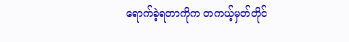ရောက်ခဲ့ရတာကိုက တကယ့်မှတ်တိုင်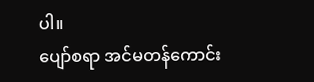ပါ။
ပျော်စရာ အင်မတန်ကောင်း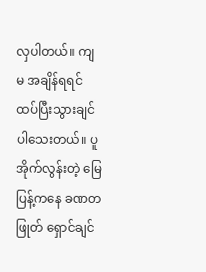လှပါတယ်။ ကျမ အချိန်ရရင် ထပ်ပြီးသွားချင်ပါသေးတယ်။ ပူအိုက်လွန်းတဲ့ မြေပြန့်ကနေ ခဏတဖြုတ် ရှောင်ချင်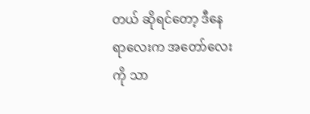တယ် ဆိုရင်တော့ ဒီနေရာလေးက အတော်လေးကို သာ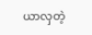ယာလှတဲ့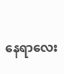နေရာလေး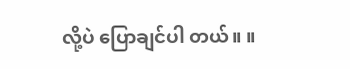လို့ပဲ ပြောချင်ပါ တယ်။ ။